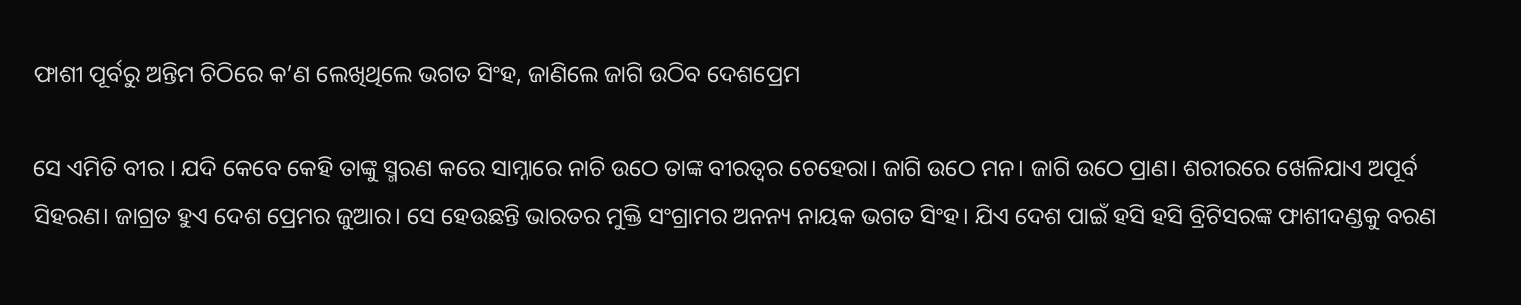ଫାଶୀ ପୂର୍ବରୁ ଅନ୍ତିମ ଚିଠିରେ କ’ଣ ଲେଖିଥିଲେ ଭଗତ ସିଂହ, ଜାଣିଲେ ଜାଗି ଉଠିବ ଦେଶପ୍ରେମ

ସେ ଏମିତି ବୀର । ଯଦି କେବେ କେହି ତାଙ୍କୁ ସ୍ମରଣ କରେ ସାମ୍ନାରେ ନାଚି ଉଠେ ତାଙ୍କ ବୀରତ୍ୱର ଚେହେରା। ଜାଗି ଉଠେ ମନ। ଜାଗି ଉଠେ ପ୍ରାଣ। ଶରୀରରେ ଖେଳିଯାଏ ଅପୂର୍ବ ସିହରଣ। ଜାଗ୍ରତ ହୁଏ ଦେଶ ପ୍ରେମର ଜୁଆର। ସେ ହେଉଛନ୍ତି ଭାରତର ମୁକ୍ତି ସଂଗ୍ରାମର ଅନନ୍ୟ ନାୟକ ଭଗତ ସିଂହ। ଯିଏ ଦେଶ ପାଇଁ ହସି ହସି ବ୍ରିଟିସରଙ୍କ ଫାଶୀଦଣ୍ଡକୁ ବରଣ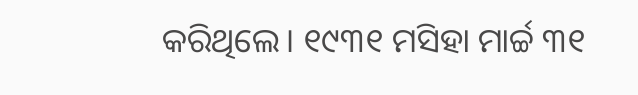କରିଥିଲେ। ୧୯୩୧ ମସିହା ମାର୍ଚ୍ଚ ୩୧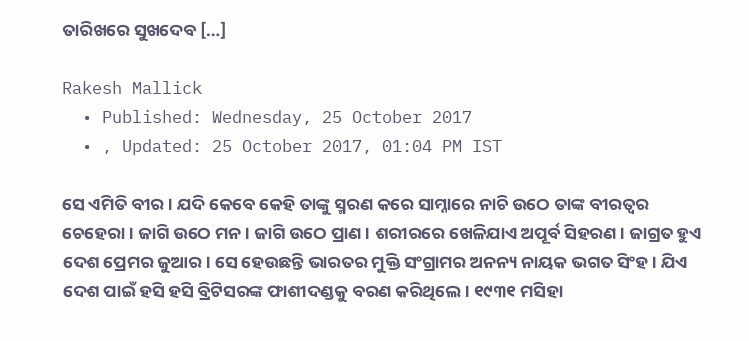ତାରିଖରେ ସୁଖଦେବ […]

Rakesh Mallick
  • Published: Wednesday, 25 October 2017
  • , Updated: 25 October 2017, 01:04 PM IST

ସେ ଏମିତି ବୀର । ଯଦି କେବେ କେହି ତାଙ୍କୁ ସ୍ମରଣ କରେ ସାମ୍ନାରେ ନାଚି ଉଠେ ତାଙ୍କ ବୀରତ୍ୱର ଚେହେରା। ଜାଗି ଉଠେ ମନ। ଜାଗି ଉଠେ ପ୍ରାଣ। ଶରୀରରେ ଖେଳିଯାଏ ଅପୂର୍ବ ସିହରଣ। ଜାଗ୍ରତ ହୁଏ ଦେଶ ପ୍ରେମର ଜୁଆର। ସେ ହେଉଛନ୍ତି ଭାରତର ମୁକ୍ତି ସଂଗ୍ରାମର ଅନନ୍ୟ ନାୟକ ଭଗତ ସିଂହ। ଯିଏ ଦେଶ ପାଇଁ ହସି ହସି ବ୍ରିଟିସରଙ୍କ ଫାଶୀଦଣ୍ଡକୁ ବରଣ କରିଥିଲେ। ୧୯୩୧ ମସିହା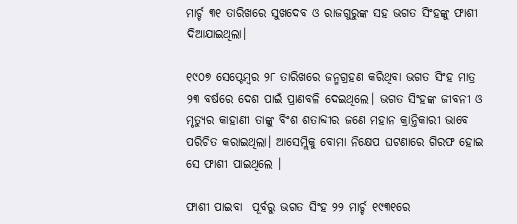ମାର୍ଚ୍ଚ ୩୧ ତାରିଖରେ ସୁଖଦେବ ଓ ରାଜଗୁରୁଙ୍କ ସହ ଭଗତ ସିଂହଙ୍କୁ ଫାଶୀ  ଦିଆଯାଇଥିଲା।

୧୯୦୭ ସେପ୍ଟେମ୍ବର ୨୮ ତାରିଖରେ ଜନ୍ମଗ୍ରହଣ କରିଥିବା ଭଗତ ସିଂହ ମାତ୍ର ୨୩ ବର୍ଷରେ ଦେଶ ପାଇଁ ପ୍ରାଣବଳି ଦେଇଥିଲେ। ଭଗତ ସିଂହଙ୍କ ଜୀବନୀ ଓ ମୃତ୍ୟୁର କାହାଣୀ ତାଙ୍କୁ ବିଂଶ ଶତାବ୍ଦୀର ଜଣେ ମହାନ କ୍ରାନ୍ତିକାରୀ ଭାବେ ପରିଚିତ କରାଇଥିଲା। ଆସେମ୍ଲିକୁ ବୋମା ନିକ୍ଷେପ ଘଟଣାରେ ଗିରଫ ହୋଇ ସେ ଫାଶୀ ପାଇଥିଲେ ।

ଫାଶୀ ପାଇବା  ପୂର୍ବରୁ ଭଗତ ସିଂହ ୨୨ ମାର୍ଚ୍ଚ ୧୯୩୧ରେ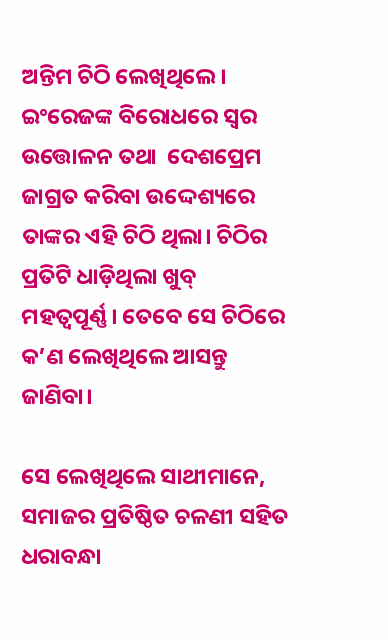ଅନ୍ତିମ ଚିଠି ଲେଖିଥିଲେ। ଇଂରେଜଙ୍କ ବିରୋଧରେ ସ୍ୱର ଉତ୍ତୋଳନ ତଥା  ଦେଶପ୍ରେମ ଜାଗ୍ରତ କରିବା ଉଦ୍ଦେଶ୍ୟରେ ତାଙ୍କର ଏହି ଚିଠି ଥିଲା। ଚିଠିର ପ୍ରତିଟି ଧାଡ଼ିଥିଲା ଖୁବ୍ ମହତ୍ୱପୂର୍ଣ୍ଣ। ତେବେ ସେ ଚିଠିରେ କ’ଣ ଲେଖିଥିଲେ ଆସନ୍ତୁ ଜାଣିବା।

ସେ ଲେଖିଥିଲେ ସାଥୀମାନେ, ସମାଜର ପ୍ରତିଷ୍ଠିତ ଚଳଣୀ ସହିତ ଧରାବନ୍ଧା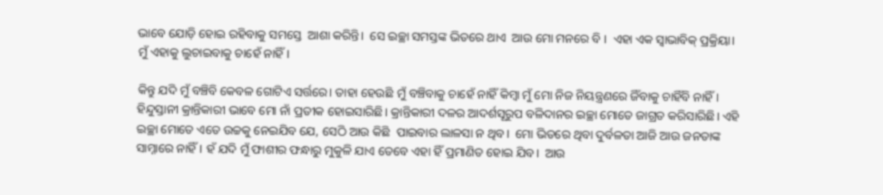ଭାବେ ଯୋଡ଼ି ହୋଇ ରହିବାକୁ ସମସ୍ତେ  ଆଶା କରିନ୍ତି।  ସେ ଇଚ୍ଛା ସମସ୍ତଙ୍କ ଭିତରେ ଥାଏ  ଆଉ ମୋ ମନରେ ବି ।  ଏହା ଏକ ସ୍ୱାଭାବିକ୍‌ ପ୍ରକ୍ରିୟା। ମୁଁ ଏହାକୁ ଲୁଚାଇବାକୁ ଚାହେଁ ନାହିଁ।

କିନ୍ତୁ ଯଦି ମୁଁ ବଞ୍ଚିବି କେବଳ ଗୋଟିଏ ସର୍ତ୍ତରେ। ତାହା ହେଉଛି ମୁଁ ବଞ୍ଚିବାକୁ ଚାହେଁ ନାହିଁ କିମ୍ବା ମୁଁ ମୋ ନିଜ ନିୟନ୍ତ୍ରଣରେ ଜିଁବାକୁ ଚାହିଁବି ନାହିଁ। ହିନ୍ଦୁସ୍ତାନୀ କ୍ରାନ୍ତିକାରୀ ଭାବେ ମୋ ନାଁ ପ୍ରତୀକ ହୋଇସାରିଛି। କ୍ରାନ୍ତିକାରୀ ଦଳର ଆଦର୍ଶସୂରୁପ ବଳିଦାନର ଇଚ୍ଛା ମୋତେ ଜାଗ୍ରତ କରିସାରିଛି। ଏହି ଇଚ୍ଛା ମୋତେ ଏତେ ଉଚ୍ଚକୁ ନେଇଯିବ ଯେ, ସେଠି ଆଉ କିଛି  ପାଇବାର ଲାଳସା ନ ଥିବ।  ମୋ ଭିତରେ ଥିବା ଦୁର୍ବଳତା ଆଜି ଆଉ ଜନତାଙ୍କ ସାମ୍ନାରେ ନାହିଁ। ହଁ ଯଦି ମୁଁ ଫାଶୀର ଫନ୍ଧାରୁ ମୁକୁଳି ଯାଏ ତେବେ ଏହା ହିଁ ପ୍ରମାଣିତ ହୋଇ ଯିବ।  ଆଉ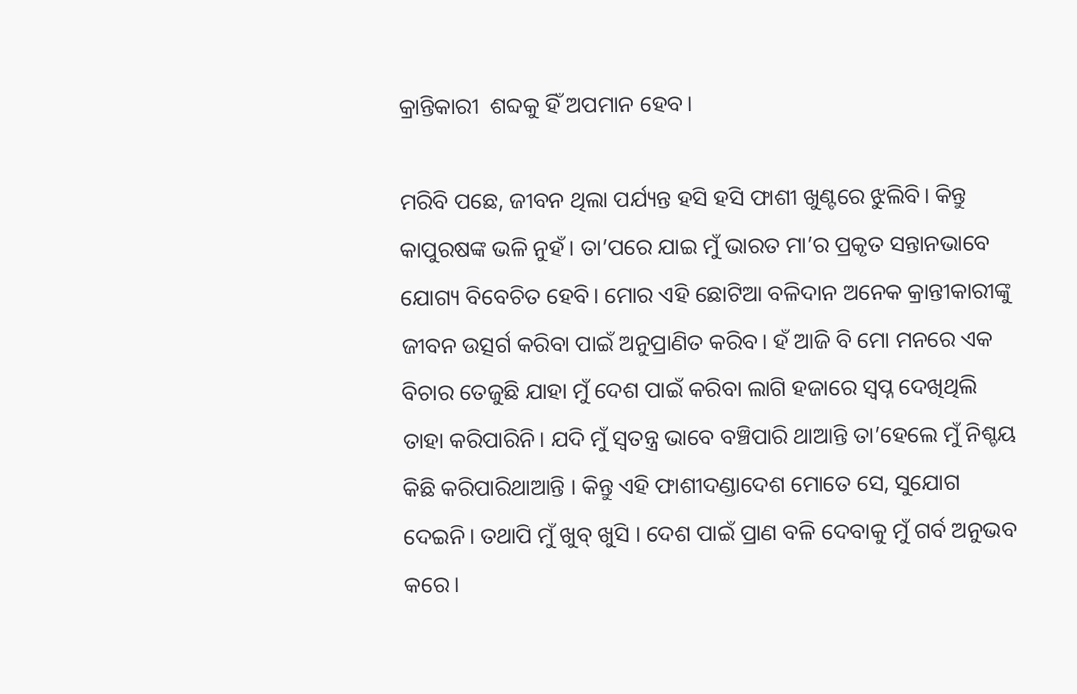କ୍ରାନ୍ତିକାରୀ  ଶବ୍ଦକୁ ହିଁ ଅପମାନ ହେବ।

ମରିବି ପଛେ, ଜୀବନ ଥିଲା ପର୍ଯ୍ୟନ୍ତ ହସି ହସି ଫାଶୀ ଖୁଣ୍ଟରେ ଝୁଲିବି। କିନ୍ତୁ କାପୁରଷଙ୍କ ଭଳି ନୁହଁ। ତା’ପରେ ଯାଇ ମୁଁ ଭାରତ ମା’ର ପ୍ରକୃତ ସନ୍ତାନଭାବେ ଯୋଗ୍ୟ ବିବେଚିତ ହେବି। ମୋର ଏହି ଛୋଟିଆ ବଳିଦାନ ଅନେକ କ୍ରାନ୍ତୀକାରୀଙ୍କୁ ଜୀବନ ଉତ୍ସର୍ଗ କରିବା ପାଇଁ ଅନୁପ୍ରାଣିତ କରିବ। ହଁ ଆଜି ବି ମୋ ମନରେ ଏକ ବିଚାର ତେଜୁଛି ଯାହା ମୁଁ ଦେଶ ପାଇଁ କରିବା ଲାଗି ହଜାରେ ସ୍ୱପ୍ନ ଦେଖିଥିଲି ତାହା କରିପାରିନି। ଯଦି ମୁଁ ସ୍ୱତନ୍ତ୍ର ଭାବେ ବଞ୍ଚିପାରି ଥାଆନ୍ତି ତା’ହେଲେ ମୁଁ ନିଶ୍ଚୟ କିଛି କରିପାରିଥାଆନ୍ତି । କିନ୍ତୁ ଏହି ଫାଶୀଦଣ୍ଡାଦେଶ ମୋତେ ସେ, ସୁଯୋଗ ଦେଇନି। ତଥାପି ମୁଁ ଖୁବ୍‌ ଖୁସି । ଦେଶ ପାଇଁ ପ୍ରାଣ ବଳି ଦେବାକୁ ମୁଁ ଗର୍ବ ଅନୁଭବ କରେ।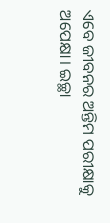ଏବେ ଜୀବନର ଅନ୍ତିମ ପରୀକ୍ଷାକୁ ଅପେକ୍ଷା। ଇଚ୍ଛା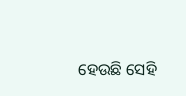ହେଉଛି ସେହି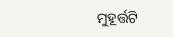ମୁହୂର୍ତ୍ତଟି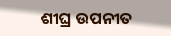ଶୀଘ୍ର ଉପନୀତ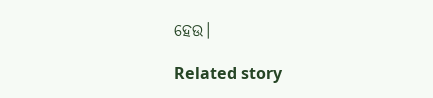ହେଉ।

Related story